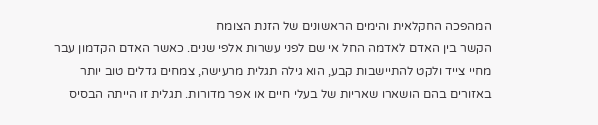המהפכה החקלאית והימים הראשונים של הזנת הצומח
הקשר בין האדם לאדמה החל אי שם לפני עשרות אלפי שנים. כאשר האדם הקדמון עבר מחיי צייד ולקט להתיישבות קבע, הוא גילה תגלית מרעישה, צמחים גדלים טוב יותר באזורים בהם הושארו שאריות של בעלי חיים או אפר מדורות. תגלית זו הייתה הבסיס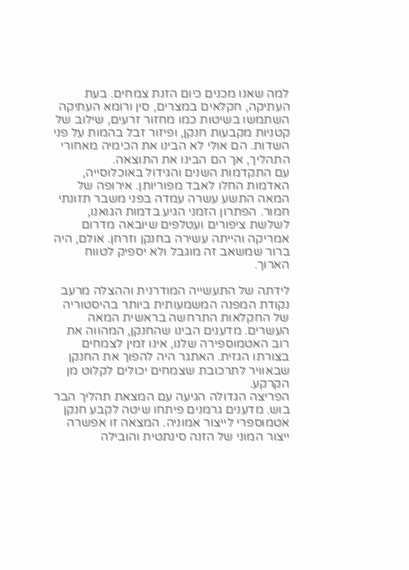למה שאנו מכנים כיום הזנת צמחים. בעת העתיקה, חקלאים במצרים, סין ורומא העתיקה השתמשו בשיטות כמו מחזור זרעים, שילוב של קטניות מקבעות חנקן, ופיזור זבל בהמות על פני השדות. הם אולי לא הבינו את הכימיה מאחורי התהליך, אך הם הבינו את התוצאה.
עם התקדמות השנים והגידול באוכלוסייה, האדמות החלו לאבד מפוריותן. אירופה של המאה התשע עשרה עמדה בפני משבר תזונתי חמור. הפתרון הזמני הגיע בדמות הגואנו, לשלשת ציפורים ועטלפים שיובאה מדרום אמריקה והייתה עשירה בחנקן וזרחן. אולם, היה ברור שמשאב זה מוגבל ולא יספיק לטווח הארוך.

לידתה של התעשייה המודרנית וההצלה מרעב
נקודת המפנה המשמעותית ביותר בהיסטוריה של החקלאות התרחשה בראשית המאה העשרים. מדענים הבינו שהחנקן, המהווה את רוב האטמוספירה שלנו, אינו זמין לצמחים בצורתו הגזית. האתגר היה להפוך את החנקן שבאוויר לתרכובת שצמחים יכולים לקלוט מן הקרקע.
הפריצה הגדולה הגיעה עם המצאת תהליך הבר בוש. מדענים גרמנים פיתחו שיטה לקבע חנקן אטמוספרי לייצור אמוניה. המצאה זו אפשרה ייצור המוני של הזנה סינתטית והובילה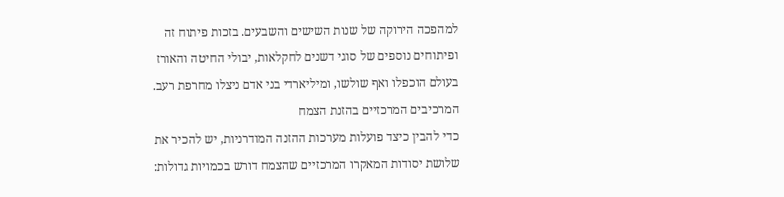למהפכה הירוקה של שנות השישים והשבעים. בזכות פיתוח זה ופיתוחים נוספים של סוגי דשנים לחקלאות, יבולי החיטה והאורז בעולם הוכפלו ואף שולשו, ומיליארדי בני אדם ניצלו מחרפת רעב.
המרכיבים המרכזיים בהזנת הצמח
כדי להבין כיצד פועלות מערכות ההזנה המודרניות, יש להכיר את שלושת יסודות המאקרו המרכזיים שהצמח דורש בכמויות גדולות: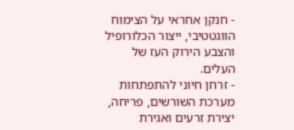- חנקן אחראי על הצימוח הווגטטיבי, ייצור הכלורופיל והצבע הירוק העז של העלים.
- זרחן חיוני להתפתחות מערכת השורשים, פריחה, יצירת זרעים ואגירת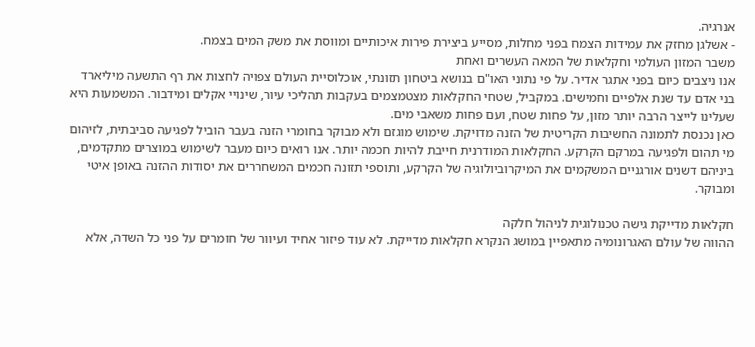אנרגיה.
- אשלגן מחזק את עמידות הצמח בפני מחלות, מסייע ביצירת פירות איכותיים ומווסת את משק המים בצמח.
משבר המזון העולמי וחקלאות של המאה העשרים ואחת
אנו ניצבים כיום בפני אתגר אדיר. על פי נתוני האו"ם בנושא ביטחון תזונתי, אוכלוסיית העולם צפויה לחצות את רף התשעה מיליארד בני אדם עד שנת אלפיים וחמישים. במקביל, שטחי החקלאות מצטמצמים בעקבות תהליכי עיור, שינויי אקלים ומידבור. המשמעות היא שעלינו לייצר הרבה יותר מזון, על פחות שטח, ועם פחות משאבי מים.
כאן נכנסת לתמונה החשיבות הקריטית של הזנה מדויקת. שימוש מוגזם ולא מבוקר בחומרי הזנה בעבר הוביל לפגיעה סביבתית, לזיהום מי תהום ולפגיעה במרקם הקרקע. החקלאות המודרנית חייבת להיות חכמה יותר. אנו רואים כיום מעבר לשימוש במוצרים מתקדמים, ביניהם דשנים אורגניים המשקמים את המיקרוביולוגיה של הקרקע, ותוספי תזונה חכמים המשחררים את יסודות ההזנה באופן איטי ומבוקר.

חקלאות מדייקת גישה טכנולוגית לניהול חלקה
ההווה של עולם האגרונומיה מתאפיין במושג הנקרא חקלאות מדייקת. לא עוד פיזור אחיד ועיוור של חומרים על פני כל השדה, אלא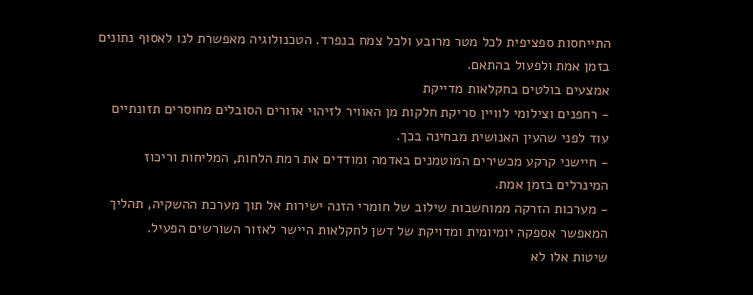התייחסות ספציפית לכל מטר מרובע ולכל צמח בנפרד. הטכנולוגיה מאפשרת לנו לאסוף נתונים בזמן אמת ולפעול בהתאם.
אמצעים בולטים בחקלאות מדייקת
- רחפנים וצילומי לוויין סריקת חלקות מן האוויר לזיהוי אזורים הסובלים מחוסרים תזונתיים עוד לפני שהעין האנושית מבחינה בכך.
- חיישני קרקע מכשירים המוטמנים באדמה ומודדים את רמת הלחות, המליחות וריכוז המינרלים בזמן אמת.
- מערכות הזרקה ממוחשבות שילוב של חומרי הזנה ישירות אל תוך מערכת ההשקיה, תהליך המאפשר אספקה יומיומית ומדויקת של דשן לחקלאות היישר לאזור השורשים הפעיל.
שיטות אלו לא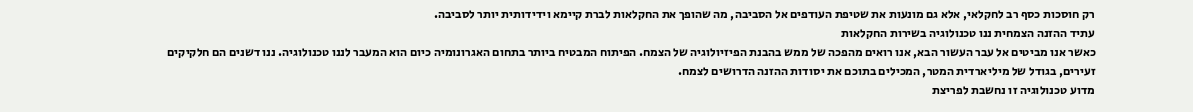רק חוסכות כסף רב לחקלאי, אלא גם מונעות את שטיפת העודפים אל הסביבה, מה שהופך את החקלאות לברת קיימא וידידותית יותר לסביבה.
עתיד ההזנה הצמחית ננו טכנולוגיה בשירות החקלאות
כאשר אנו מביטים אל עבר העשור הבא, אנו רואים מהפכה של ממש בהבנת הפיזיולוגיה של הצמח. הפיתוח המבטיח ביותר בתחום האגרונומיה כיום הוא המעבר לננו טכנולוגיה. ננו דשנים הם חלקיקים זעירים, בגודל של מיליארדית המטר, המכילים בתוכם את יסודות ההזנה הדרושים לצמח.
מדוע טכנולוגיה זו נחשבת לפריצת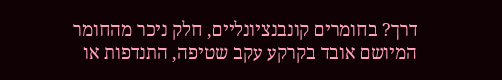דרך? בחומרים קונבנציונליים, חלק ניכר מהחומר המיושם אובד בקרקע עקב שטיפה, התנדפות או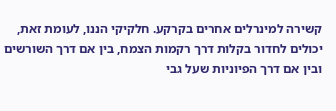קשירה למינרלים אחרים בקרקע. חלקיקי הננו, לעומת זאת, יכולים לחדור בקלות דרך רקמות הצמח, בין אם דרך השורשים ובין אם דרך הפיוניות שעל גבי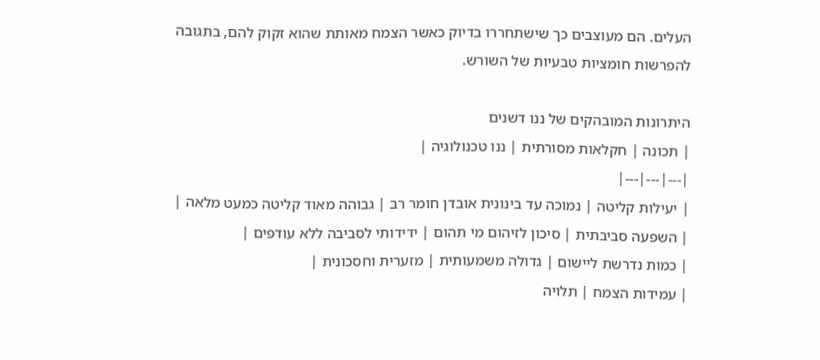העלים. הם מעוצבים כך שישתחררו בדיוק כאשר הצמח מאותת שהוא זקוק להם, בתגובה להפרשות חומציות טבעיות של השורש.

היתרונות המובהקים של ננו דשנים
| תכונה | חקלאות מסורתית | ננו טכנולוגיה |
|---|---|---|
| יעילות קליטה | נמוכה עד בינונית אובדן חומר רב | גבוהה מאוד קליטה כמעט מלאה |
| השפעה סביבתית | סיכון לזיהום מי תהום | ידידותי לסביבה ללא עודפים |
| כמות נדרשת ליישום | גדולה משמעותית | מזערית וחסכונית |
| עמידות הצמח | תלויה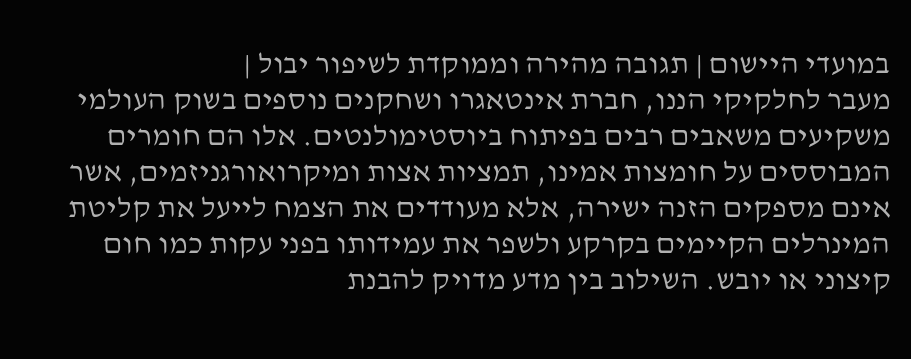במועדי היישום | תגובה מהירה וממוקדת לשיפור יבול |
מעבר לחלקיקי הננו, חברת אינטאגרו ושחקנים נוספים בשוק העולמי משקיעים משאבים רבים בפיתוח ביוסטימולנטים. אלו הם חומרים המבוססים על חומצות אמינו, תמציות אצות ומיקרואורגניזמים, אשר אינם מספקים הזנה ישירה, אלא מעודדים את הצמח לייעל את קליטת המינרלים הקיימים בקרקע ולשפר את עמידותו בפני עקות כמו חום קיצוני או יובש. השילוב בין מדע מדויק להבנת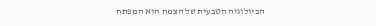הביולוגיה הטבעית של הצמח הוא המפתח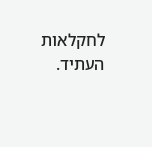לחקלאות העתיד.